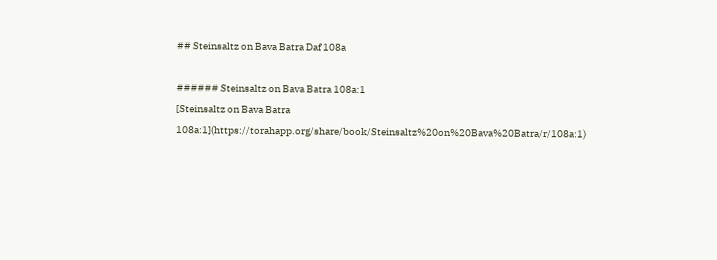## Steinsaltz on Bava Batra Daf 108a

###### Steinsaltz on Bava Batra 108a:1
[Steinsaltz on Bava Batra 108a:1](https://torahapp.org/share/book/Steinsaltz%20on%20Bava%20Batra/r/108a:1)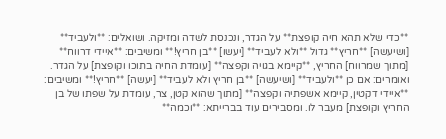**כדי שלא תהא חיה קופצת** על הגדר, ונכנסת לשדה ומזיקה. ושואלים: **ולעביד** [ושיעשה] **חריץ** גדול **ולא לעביד** [יעשו] **בן חריץ!** ומשיבים: **איידי דרווח** [מתוך שמרווח] החריץ, **קיימא בגויה וקפצה** [עומדת החיה בתוכו וקופצת] על הגדר. ואומרים: אם כן **ולעביד** [ושיעשה] **בן חריץ ולא לעביד** [יעשה] **חריץ!** ומשיבים: **איידי דקטין, קיימא אשפתיה וקפצה** [מתוך שהוא קטן, צר, עומדת על שפתו של בן החריץ וקופצת] מעבר לו. ומסבירים עוד בברייתא: **וכמה**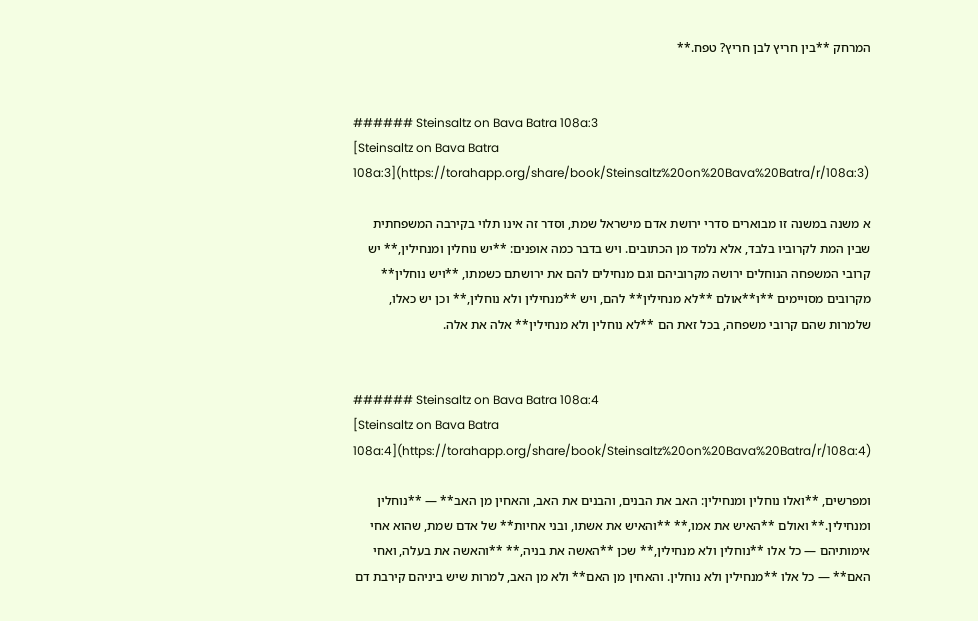המרחק **בין חריץ לבן חריץ? טפח.**


###### Steinsaltz on Bava Batra 108a:3
[Steinsaltz on Bava Batra 108a:3](https://torahapp.org/share/book/Steinsaltz%20on%20Bava%20Batra/r/108a:3)

א משנה במשנה זו מבוארים סדרי ירושת אדם מישראל שמת, וסדר זה אינו תלוי בקירבה המשפחתית שבין המת לקרוביו בלבד, אלא נלמד מן הכתובים. ויש בדבר כמה אופנים: **יש נוחלין ומנחילין,** יש קרובי המשפחה הנוחלים ירושה מקרוביהם וגם מנחילים להם את ירושתם כשמתו, **ויש נוחלין** מקרובים מסויימים **ו**אולם **לא מנחילין** להם, ויש **מנחילין ולא נוחלין,** וכן יש כאלו, שלמרות שהם קרובי משפחה, בכל זאת הם **לא נוחלין ולא מנחילין** אלה את אלה.


###### Steinsaltz on Bava Batra 108a:4
[Steinsaltz on Bava Batra 108a:4](https://torahapp.org/share/book/Steinsaltz%20on%20Bava%20Batra/r/108a:4)

ומפרשים, **ואלו נוחלין ומנחילין: האב את הבנים, והבנים את האב, והאחין מן האב** — **נוחלין ומנחילין.** ואולם **האיש את אמו,** **והאיש את אשתו, ובני אחיות** של אדם שמת, שהוא אחי אימותיהם — כל אלו **נוחלין ולא מנחילין,** שכן **האשה את בניה,** **והאשה את בעלה, ואחי האם** — כל אלו **מנחילין ולא נוחלין. והאחין מן האם** ולא מן האב, למרות שיש ביניהם קירבת דם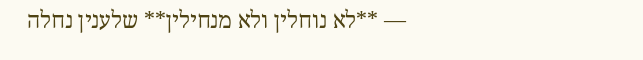— **לא נוחלין ולא מנחילין** שלענין נחלה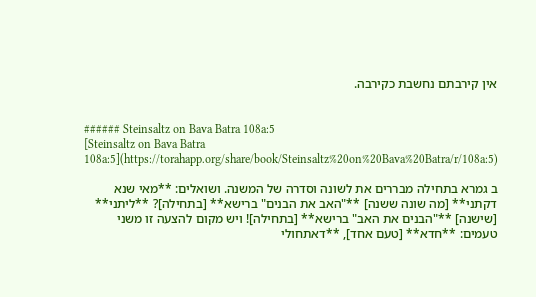אין קירבתם נחשבת כקירבה.


###### Steinsaltz on Bava Batra 108a:5
[Steinsaltz on Bava Batra 108a:5](https://torahapp.org/share/book/Steinsaltz%20on%20Bava%20Batra/r/108a:5)

ב גמרא בתחילה מבררים את לשונה וסדרה של המשנה. ושואלים: **מאי שנא דקתני** [מה שונה ששנה] **"האב את הבנים" ברישא** [בתחילה]? **ליתני** [שישנה] **"הבנים את האב" ברישא** [בתחילה]! ויש מקום להצעה זו משני טעמים: **חדא** [טעם אחד], **דאתחולי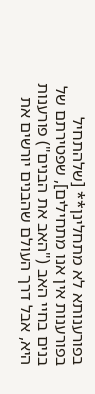בפורענותא לא מתחלינן** [שלהתחיל בפורענות אין אנו מתחילים], שפטירתם של בנים בחיי האב ("האב את הבנים") פורענות היא, אבל דרך העולם שהבנים יורשים את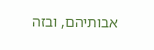אבותיהם, ובזה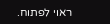ראוי לפתוח.